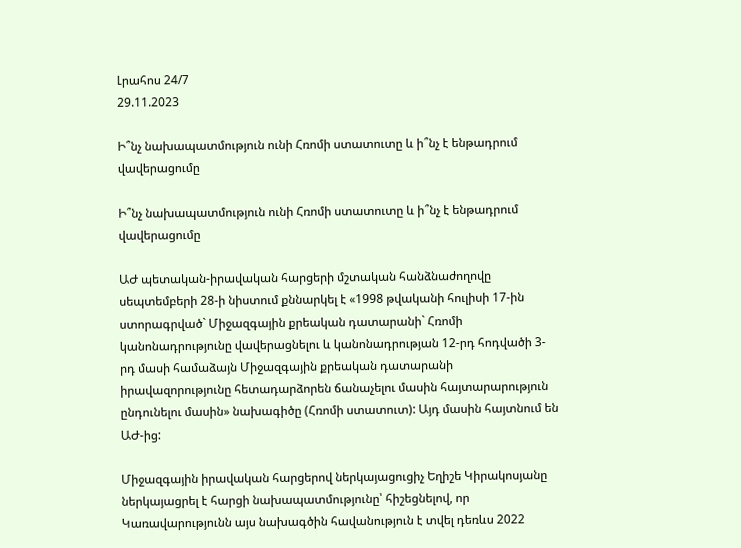Լրահոս 24/7
29.11.2023

Ի՞նչ նախապատմություն ունի Հռոմի ստատուտը և ի՞նչ է ենթադրում վավերացումը

Ի՞նչ նախապատմություն ունի Հռոմի ստատուտը և ի՞նչ է ենթադրում վավերացումը

ԱԺ պետական-իրավական հարցերի մշտական հանձնաժողովը սեպտեմբերի 28-ի նիստում քննարկել է «1998 թվականի հուլիսի 17-ին ստորագրված` Միջազգային քրեական դատարանի` Հռոմի կանոնադրությունը վավերացնելու և կանոնադրության 12-րդ հոդվածի 3-րդ մասի համաձայն Միջազգային քրեական դատարանի իրավազորությունը հետադարձորեն ճանաչելու մասին հայտարարություն ընդունելու մասին» նախագիծը (Հռոմի ստատուտ): Այդ մասին հայտնում են ԱԺ-ից:

Միջազգային իրավական հարցերով ներկայացուցիչ Եղիշե Կիրակոսյանը ներկայացրել է հարցի նախապատմությունը՝ հիշեցնելով, որ Կառավարությունն այս նախագծին հավանություն է տվել դեռևս 2022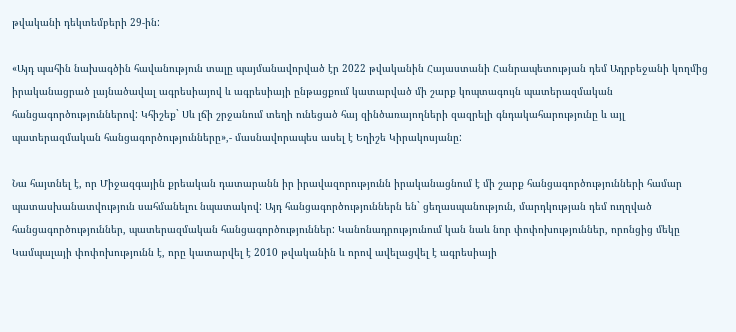թվականի դեկտեմբերի 29-ին:

«Այդ պահին նախագծին հավանություն տալը պայմանավորված էր 2022 թվականին Հայաստանի Հանրապետության դեմ Ադրբեջանի կողմից իրականացրած լայնածավալ ագրեսիայով և ագրեսիայի ընթացքում կատարված մի շարք կոպտագույն պատերազմական հանցագործություններով: Կհիշեք` Սև լճի շրջանում տեղի ունեցած հայ զինծառայողների զազրելի գնդակահարությունը և այլ պատերազմական հանցագործությունները»,- մասնավորապես ասել է Եղիշե Կիրակոսյանը:

Նա հայտնել է, որ Միջազգային քրեական դատարանն իր իրավազորությունն իրականացնում է մի շարք հանցագործությունների համար պատասխանատվություն սահմանելու նպատակով: Այդ հանցագործություններն են` ցեղասպանություն, մարդկության դեմ ուղղված հանցագործություններ, պատերազմական հանցագործություններ: Կանոնադրությունում կան նաև նոր փոփոխություններ, որոնցից մեկը Կամպալայի փոփոխությունն է, որը կատարվել է 2010 թվականին և որով ավելացվել է ագրեսիայի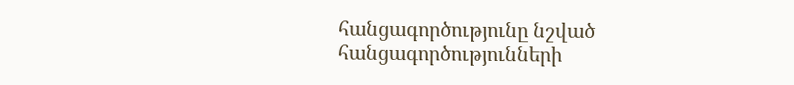հանցագործությունը նշված հանցագործությունների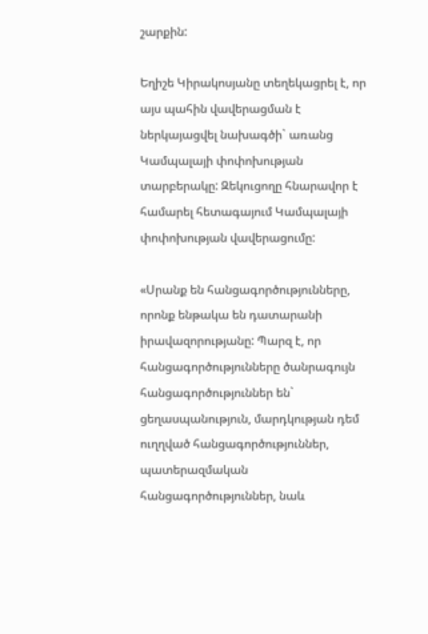շարքին:

Եղիշե Կիրակոսյանը տեղեկացրել է, որ այս պահին վավերացման է ներկայացվել նախագծի` առանց Կամպալայի փոփոխության տարբերակը: Զեկուցողը հնարավոր է համարել հետագայում Կամպալայի փոփոխության վավերացումը:

«Սրանք են հանցագործությունները, որոնք ենթակա են դատարանի իրավազորությանը: Պարզ է, որ հանցագործությունները ծանրագույն հանցագործություններ են` ցեղասպանություն, մարդկության դեմ ուղղված հանցագործություններ, պատերազմական հանցագործություններ, նաև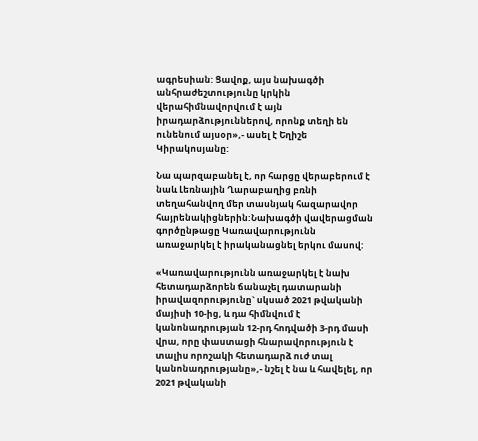ագրեսիան: Ցավոք, այս նախագծի անհրաժեշտությունը կրկին վերահիմնավորվում է այն իրադարձություններով, որոնք տեղի են ունենում այսօր»,- ասել է Եղիշե Կիրակոսյանը:

Նա պարզաբանել է, որ հարցը վերաբերում է նաև Լեռնային Ղարաբաղից բռնի տեղահանվող մեր տասնյակ հազարավոր հայրենակիցներին:Նախագծի վավերացման գործընթացը Կառավարությունն առաջարկել է իրականացնել երկու մասով:

«Կառավարությունն առաջարկել է նախ հետադարձորեն ճանաչել դատարանի իրավազորությունը` սկսած 2021 թվականի մայիսի 10-ից, և դա հիմնվում է կանոնադրության 12-րդ հոդվածի 3-րդ մասի վրա, որը փաստացի հնարավորություն է տալիս որոշակի հետադարձ ուժ տալ կանոնադրությանը»,- նշել է նա և հավելել, որ 2021 թվականի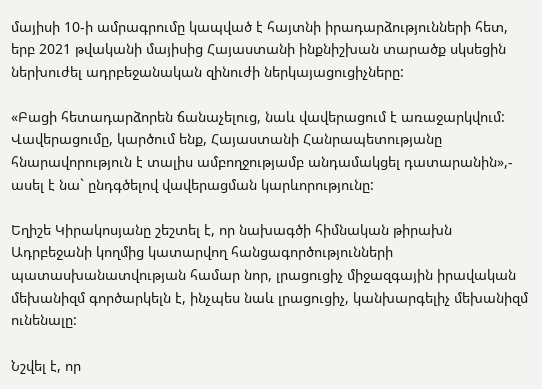մայիսի 10-ի ամրագրումը կապված է հայտնի իրադարձությունների հետ, երբ 2021 թվականի մայիսից Հայաստանի ինքնիշխան տարածք սկսեցին ներխուժել ադրբեջանական զինուժի ներկայացուցիչները:

«Բացի հետադարձորեն ճանաչելուց, նաև վավերացում է առաջարկվում: Վավերացումը, կարծում ենք, Հայաստանի Հանրապետությանը հնարավորություն է տալիս ամբողջությամբ անդամակցել դատարանին»,- ասել է նա` ընդգծելով վավերացման կարևորությունը:

Եղիշե Կիրակոսյանը շեշտել է, որ նախագծի հիմնական թիրախն Ադրբեջանի կողմից կատարվող հանցագործությունների պատասխանատվության համար նոր, լրացուցիչ միջազգային իրավական մեխանիզմ գործարկելն է, ինչպես նաև լրացուցիչ, կանխարգելիչ մեխանիզմ ունենալը:

Նշվել է, որ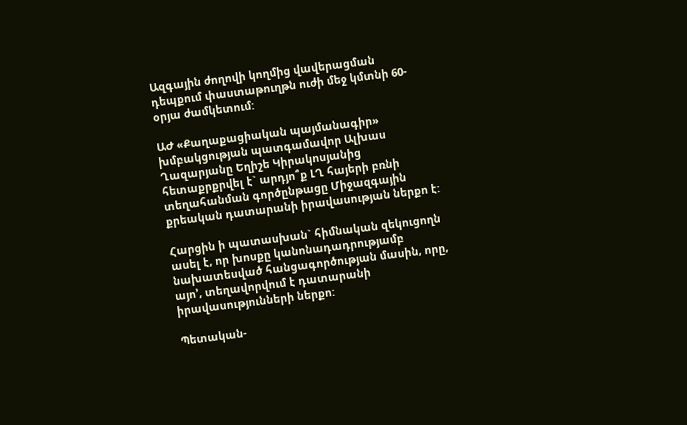Ազգային ժողովի կողմից վավերացման դեպքում փաստաթուղթն ուժի մեջ կմտնի 60-օրյա ժամկետում:

ԱԺ «Քաղաքացիական պայմանագիր» խմբակցության պատգամավոր Ալխաս Ղազարյանը Եղիշե Կիրակոսյանից հետաքրքրվել է` արդյո՞ք ԼՂ հայերի բռնի տեղահանման գործընթացը Միջազգային քրեական դատարանի իրավասության ներքո է:

Հարցին ի պատասխան` հիմնական զեկուցողն ասել է, որ խոսքը կանոնադադրությամբ նախատեսված հանցագործության մասին, որը, այո’, տեղավորվում է դատարանի իրավասությունների ներքո:

Պետական-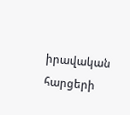իրավական հարցերի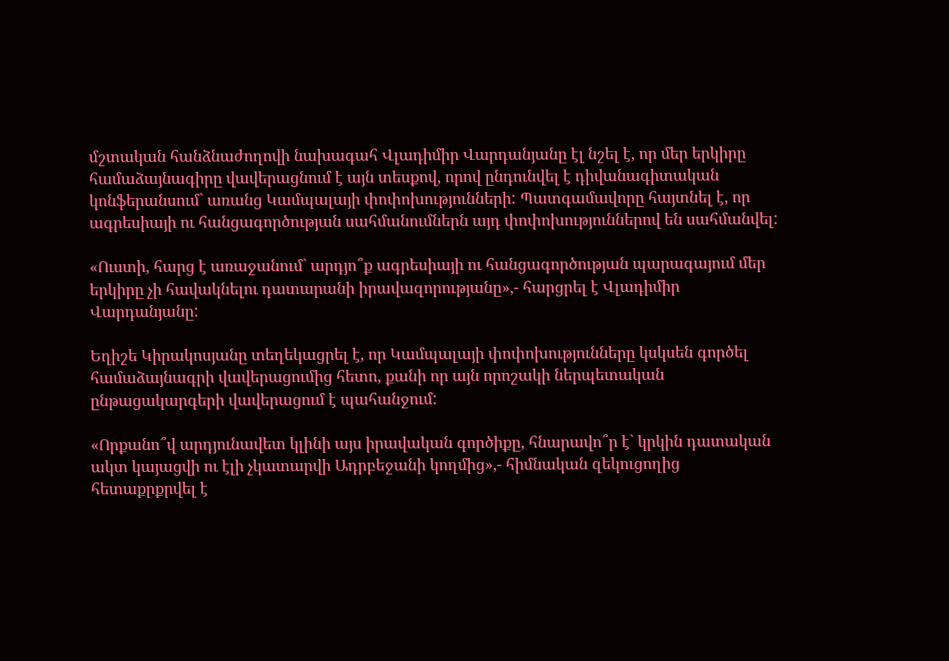մշտական հանձնաժողովի նախագահ Վլադիմիր Վարդանյանը էլ նշել է, որ մեր երկիրը համաձայնագիրը վավերացնում է այն տեսքով, որով ընդունվել է դիվանագիտական կոնֆերանսում` առանց Կամպալայի փոփոխությունների: Պատգամավորը հայտնել է, որ ագրեսիայի ու հանցագործության սահմանումներն այդ փոփոխություններով են սահմանվել:

«Ուստի, հարց է առաջանում` արդյո՞ք ագրեսիայի ու հանցագործության պարագայում մեր երկիրը չի հավակնելու դատարանի իրավազորությանը»,- հարցրել է Վլադիմիր Վարդանյանը:

Եղիշե Կիրակոսյանը տեղեկացրել է, որ Կամպալայի փոփոխությունները կսկսեն գործել համաձայնագրի վավերացումից հետո, քանի որ այն որոշակի ներպետական ընթացակարգերի վավերացում է պահանջում:

«Որքանո՞վ արդյունավետ կլինի այս իրավական գործիքը, հնարավո՞ր է` կրկին դատական ակտ կայացվի ու էլի չկատարվի Ադրբեջանի կողմից»,- հիմնական զեկուցողից հետաքրքրվել է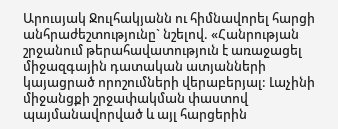Արուսյակ Ջուլհակյանն ու հիմնավորել հարցի անհրաժեշտությունը` նշելով. «Հանրության շրջանում թերահավատություն է առաջացել միջազգային դատական ատյանների կայացրած որոշումների վերաբերյալ: Լաչինի միջանցքի շրջափակման փաստով պայմանավորված և այլ հարցերին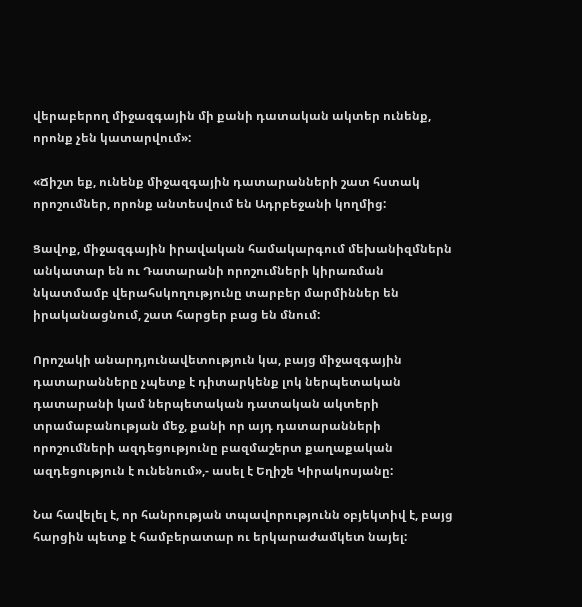վերաբերող միջազգային մի քանի դատական ակտեր ունենք, որոնք չեն կատարվում»:

«Ճիշտ եք, ունենք միջազգային դատարանների շատ հստակ որոշումներ, որոնք անտեսվում են Ադրբեջանի կողմից:

Ցավոք, միջազգային իրավական համակարգում մեխանիզմներն անկատար են ու Դատարանի որոշումների կիրառման նկատմամբ վերահսկողությունը տարբեր մարմիններ են իրականացնում, շատ հարցեր բաց են մնում:

Որոշակի անարդյունավետություն կա, բայց միջազգային դատարանները չպետք է դիտարկենք լոկ ներպետական դատարանի կամ ներպետական դատական ակտերի տրամաբանության մեջ, քանի որ այդ դատարանների որոշումների ազդեցությունը բազմաշերտ քաղաքական ազդեցություն է ունենում»,- ասել է Եղիշե Կիրակոսյանը:

Նա հավելել է, որ հանրության տպավորությունն օբյեկտիվ է, բայց հարցին պետք է համբերատար ու երկարաժամկետ նայել: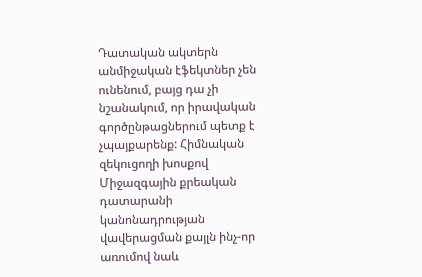Դատական ակտերն անմիջական էֆեկտներ չեն ունենում, բայց դա չի նշանակում, որ իրավական գործընթացներում պետք է չպայքարենք: Հիմնական զեկուցողի խոսքով Միջազգային քրեական դատարանի կանոնադրության վավերացման քայլն ինչ-որ առումով նաև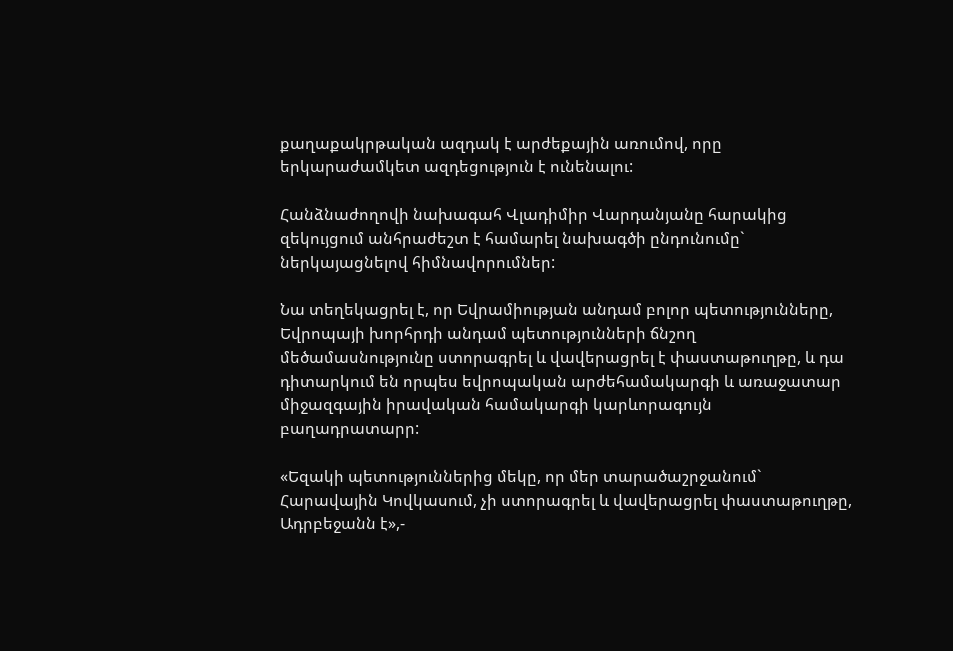քաղաքակրթական ազդակ է արժեքային առումով, որը երկարաժամկետ ազդեցություն է ունենալու:

Հանձնաժողովի նախագահ Վլադիմիր Վարդանյանը հարակից զեկույցում անհրաժեշտ է համարել նախագծի ընդունումը` ներկայացնելով հիմնավորումներ:

Նա տեղեկացրել է, որ Եվրամիության անդամ բոլոր պետությունները, Եվրոպայի խորհրդի անդամ պետությունների ճնշող մեծամասնությունը ստորագրել և վավերացրել է փաստաթուղթը, և դա դիտարկում են որպես եվրոպական արժեհամակարգի և առաջատար միջազգային իրավական համակարգի կարևորագույն բաղադրատարր:

«Եզակի պետություններից մեկը, որ մեր տարածաշրջանում` Հարավային Կովկասում, չի ստորագրել և վավերացրել փաստաթուղթը, Ադրբեջանն է»,-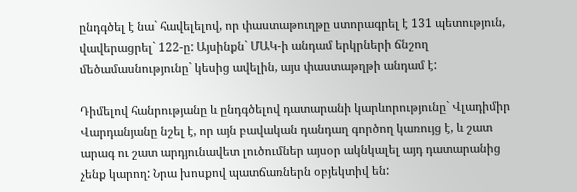ընդգծել է նա` հավելելով, որ փաստաթուղթը ստորագրել է 131 պետություն, վավերացրել` 122-ը: Այսինքն` ՄԱԿ-ի անդամ երկրների ճնշող մեծամասնությունը` կեսից ավելին, այս փաստաթղթի անդամ է:

Դիմելով հանրությանը և ընդգծելով դատարանի կարևորությունը` Վլադիմիր Վարդանյանը նշել է, որ այն բավական դանդաղ գործող կառույց է, և շատ արագ ու շատ արդյունավետ լուծումներ այսօր ակնկալել այդ դատարանից չենք կարող: Նրա խոսքով պատճառներն օբյեկտիվ են: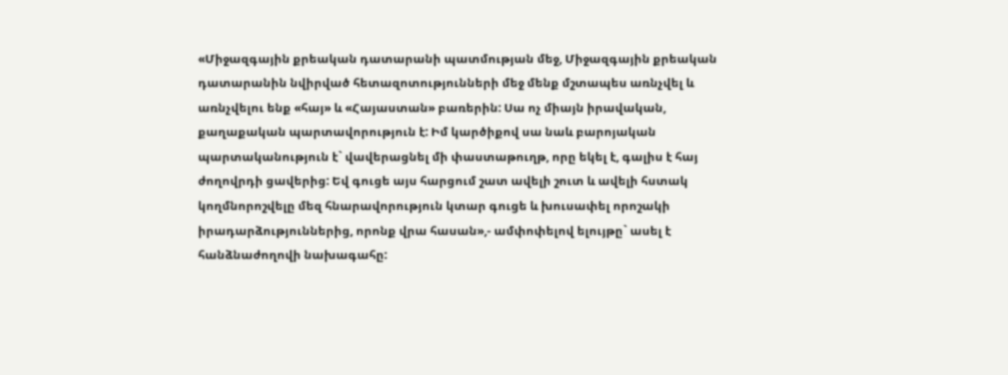«Միջազգային քրեական դատարանի պատմության մեջ, Միջազգային քրեական դատարանին նվիրված հետազոտությունների մեջ մենք մշտապես առնչվել և առնչվելու ենք «հայ» և «Հայաստան» բառերին: Սա ոչ միայն իրավական, քաղաքական պարտավորություն է: Իմ կարծիքով սա նաև բարոյական պարտականություն է` վավերացնել մի փաստաթուղթ, որը եկել է, գալիս է հայ ժողովրդի ցավերից: Եվ գուցե այս հարցում շատ ավելի շուտ և ավելի հստակ կողմնորոշվելը մեզ հնարավորություն կտար գուցե և խուսափել որոշակի իրադարձություններից, որոնք վրա հասան»,- ամփոփելով ելույթը` ասել է հանձնաժողովի նախագահը: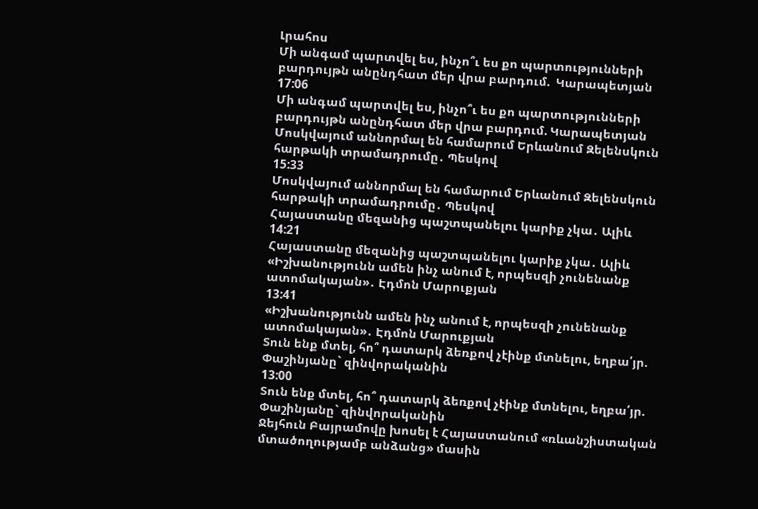Լրահոս
Մի անգամ պարտվել ես, ինչո՞ւ ես քո պարտությունների բարդույթն անընդհատ մեր վրա բարդում.  Կարապետյան
17:06
Մի անգամ պարտվել ես, ինչո՞ւ ես քո պարտությունների բարդույթն անընդհատ մեր վրա բարդում. Կարապետյան
Մոսկվայում աննորմալ են համարում Երևանում Զելենսկուն հարթակի տրամադրումը․ Պեսկով
15:33
Մոսկվայում աննորմալ են համարում Երևանում Զելենսկուն հարթակի տրամադրումը․ Պեսկով
Հայաստանը մեզանից պաշտպանելու կարիք չկա․ Ալիև
14:21
Հայաստանը մեզանից պաշտպանելու կարիք չկա․ Ալիև
«Իշխանությունն ամեն ինչ անում է, որպեսզի չունենանք ատոմակայան»․ Էդմոն Մարուքյան
13:41
«Իշխանությունն ամեն ինչ անում է, որպեսզի չունենանք ատոմակայան»․ Էդմոն Մարուքյան
Տուն ենք մտել, հո՞ դատարկ ձեռքով չէինք մտնելու, եղբա՛յր. Փաշինյանը` զինվորականին
13:00
Տուն ենք մտել, հո՞ դատարկ ձեռքով չէինք մտնելու, եղբա՛յր. Փաշինյանը` զինվորականին
Ջեյհուն Բայրամովը խոսել է Հայաստանում «ռևանշիստական մտածողությամբ անձանց» մասին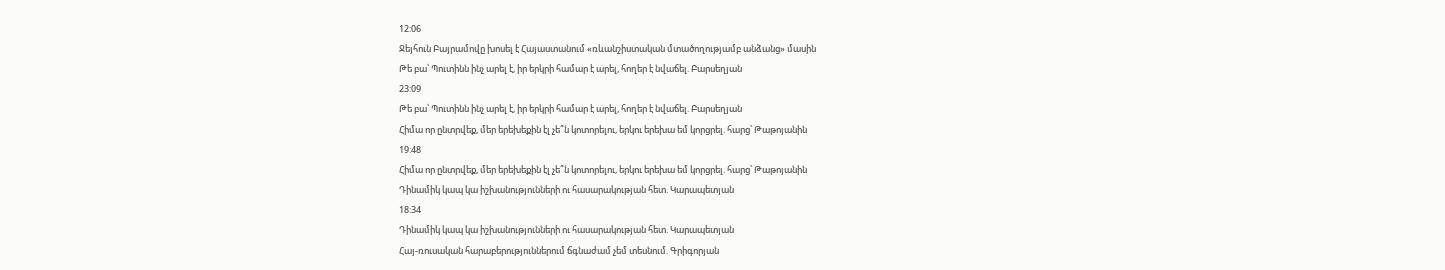12:06
Ջեյհուն Բայրամովը խոսել է Հայաստանում «ռևանշիստական մտածողությամբ անձանց» մասին
Թե բա՝ Պուտինն ինչ արել է, իր երկրի համար է արել, հողեր է նվաճել. Բարսեղյան
23:09
Թե բա՝ Պուտինն ինչ արել է, իր երկրի համար է արել, հողեր է նվաճել. Բարսեղյան
Հիմա որ ընտրվեք, մեր երեխեքին էլ չե՞ն կոտորելու, երկու երեխա եմ կորցրել. հարց՝ Թաթոյանին
19:48
Հիմա որ ընտրվեք, մեր երեխեքին էլ չե՞ն կոտորելու, երկու երեխա եմ կորցրել. հարց՝ Թաթոյանին
Դինամիկ կապ կա իշխանությունների ու հասարակության հետ. Կարապետյան
18:34
Դինամիկ կապ կա իշխանությունների ու հասարակության հետ. Կարապետյան
Հայ-ռուսական հարաբերություններում ճգնաժամ չեմ տեսնում. Գրիգորյան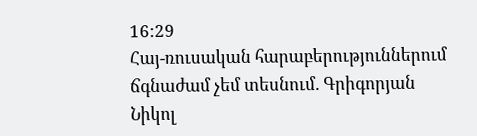16:29
Հայ-ռուսական հարաբերություններում ճգնաժամ չեմ տեսնում. Գրիգորյան
Նիկոլ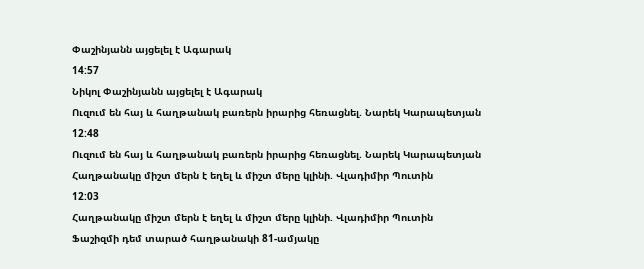Փաշինյանն այցելել է Ագարակ
14:57
Նիկոլ Փաշինյանն այցելել է Ագարակ
Ուզում են հայ և հաղթանակ բառերն իրարից հեռացնել. Նարեկ Կարապետյան
12:48
Ուզում են հայ և հաղթանակ բառերն իրարից հեռացնել. Նարեկ Կարապետյան
Հաղթանակը միշտ մերն է եղել և միշտ մերը կլինի. Վլադիմիր Պուտին
12:03
Հաղթանակը միշտ մերն է եղել և միշտ մերը կլինի. Վլադիմիր Պուտին
Ֆաշիզմի դեմ տարած հաղթանակի 81-ամյակը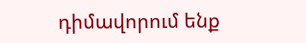դիմավորում ենք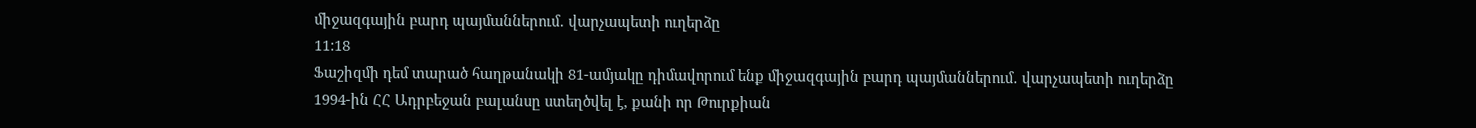միջազգային բարդ պայմաններում․ վարչապետի ուղերձը
11:18
Ֆաշիզմի դեմ տարած հաղթանակի 81-ամյակը դիմավորում ենք միջազգային բարդ պայմաններում․ վարչապետի ուղերձը
1994-ին ՀՀ Ադրբեջան բալանսը ստեղծվել է, քանի որ Թուրքիան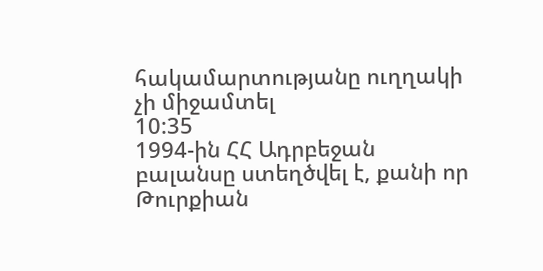հակամարտությանը ուղղակի չի միջամտել
10:35
1994-ին ՀՀ Ադրբեջան բալանսը ստեղծվել է, քանի որ Թուրքիան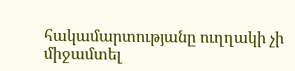հակամարտությանը ուղղակի չի միջամտել